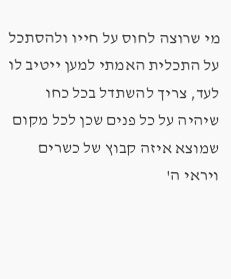מי שרוצה לחוס על חייו ולהסתכל על התכלית האמתי למען ייטיב לו לעד, צריך להשתדל בכל כחו שיהיה על כל פנים שכן לכל מקום שמוצא איזה קבוץ של כשרים ויראי ה'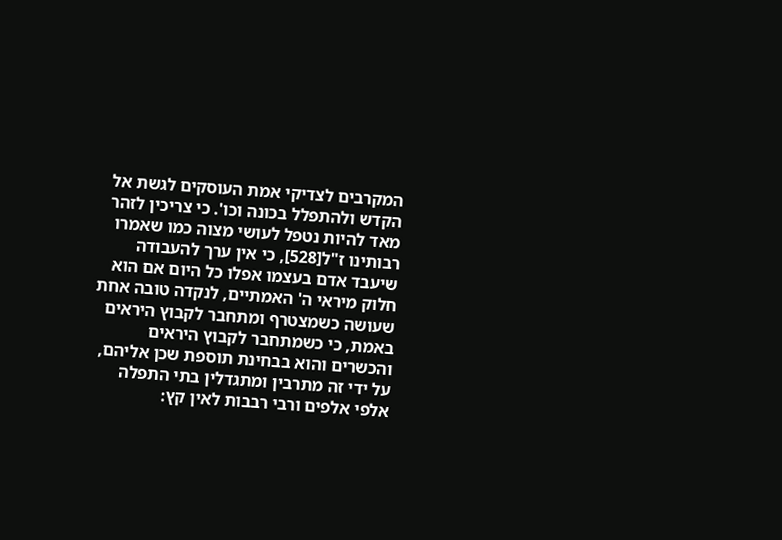המקרבים לצדיקי אמת העוסקים לגשת אל הקדש ולהתפלל בכונה וכו'. כי צריכין לזהר מאד להיות נטפל לעושי מצוה כמו שאמרו רבותינו ז"ל[528], כי אין ערך להעבודה שיעבד אדם בעצמו אפלו כל היום אם הוא חלוק מיראי ה' האמתיים, לנקדה טובה אחת שעושה כשמצטרף ומתחבר לקבוץ היראים באמת, כי כשמתחבר לקבוץ היראים והכשרים והוא בבחינת תוספת שכן אליהם, על ידי זה מתרבין ומתגדלין בתי התפלה אלפי אלפים ורבי רבבות לאין קץ: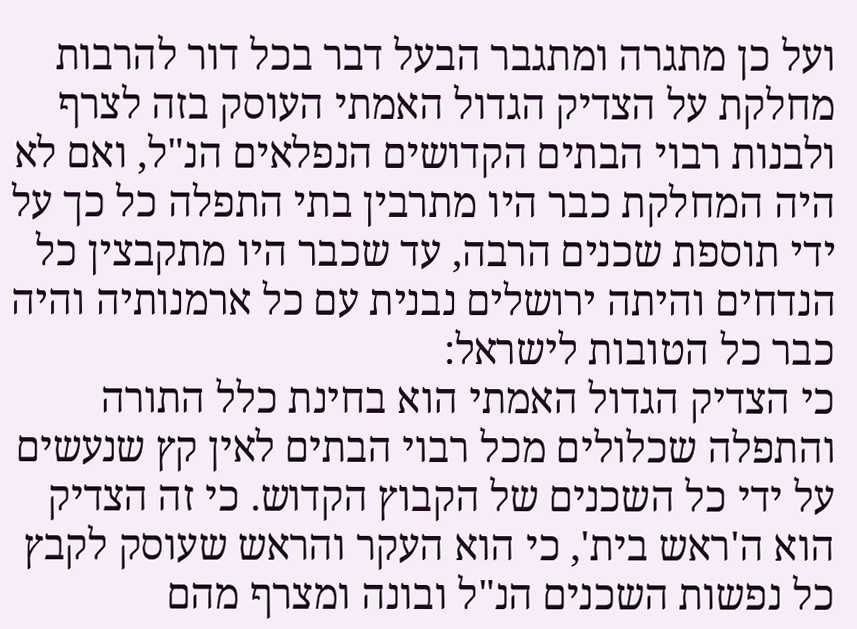ועל כן מתגרה ומתגבר הבעל דבר בכל דור להרבות מחלקת על הצדיק הגדול האמתי העוסק בזה לצרף ולבנות רבוי הבתים הקדושים הנפלאים הנ"ל, ואם לא היה המחלקת כבר היו מתרבין בתי התפלה כל כך על ידי תוספת שכנים הרבה, עד שכבר היו מתקבצין כל הנדחים והיתה ירושלים נבנית עם כל ארמנותיה והיה כבר כל הטובות לישראל:
כי הצדיק הגדול האמתי הוא בחינת כלל התורה והתפלה שכלולים מכל רבוי הבתים לאין קץ שנעשים על ידי כל השכנים של הקבוץ הקדוש. כי זה הצדיק הוא ה'ראש בית', כי הוא העקר והראש שעוסק לקבץ כל נפשות השכנים הנ"ל ובונה ומצרף מהם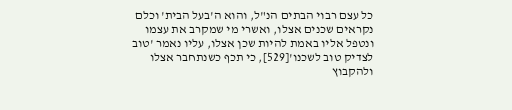כל עצם רבוי הבתים הנ"ל, והוא ה'בעל הבית' וכלם נקראים שכנים אצלו, ואשרי מי שמקרב את עצמו ונטפל אליו באמת להיות שכן אצלו, עליו נאמר 'טוב לצדיק טוב לשכנו'[529], כי תכף כשנתחבר אצלו ולהקבוץ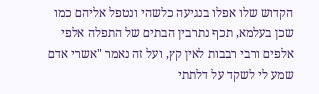הקדוש שלו אפלו בנגיעה כלשהי ונטפל אליהם כמו שכן בעלמא, תכף נתרבין הבתים של התפלה אלפי אלפים ורבי רבבות לאין קץ, ועל זה נאמר "אשרי אדם שמע לי לשקד על דלתתי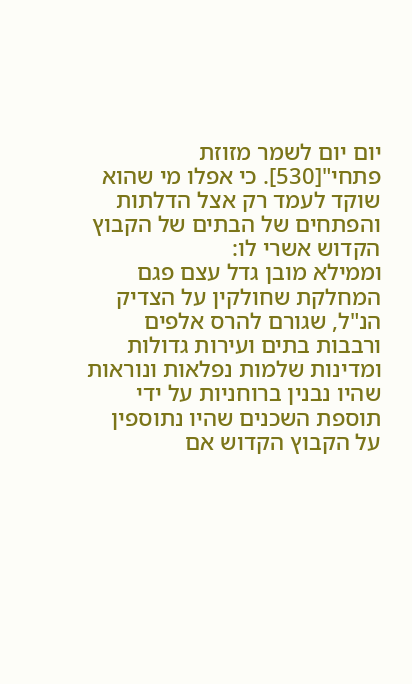יום יום לשמר מזוזת פתחי"[530]. כי אפלו מי שהוא שוקד לעמד רק אצל הדלתות והפתחים של הבתים של הקבוץ הקדוש אשרי לו:
וממילא מובן גדל עצם פגם המחלקת שחולקין על הצדיק הנ"ל, שגורם להרס אלפים ורבבות בתים ועירות גדולות ומדינות שלמות נפלאות ונוראות שהיו נבנין ברוחניות על ידי תוספת השכנים שהיו נתוספין על הקבוץ הקדוש אם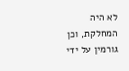לא היה המחלקת, וכן גורמין על ידי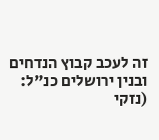זה לעכב קבוץ הנדחים ובנין ירושלים כנ"ל: (נזקי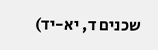שכנים ד, יא-יד)